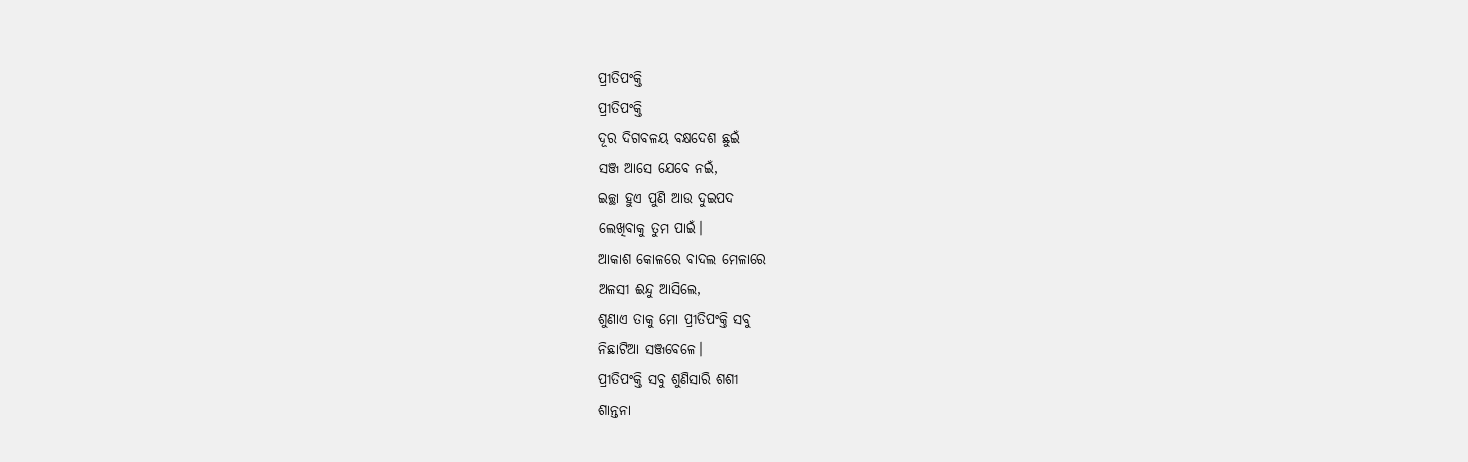ପ୍ରୀତିପଂକ୍ତି
ପ୍ରୀତିପଂକ୍ତି
ଦୂର ଦିଗବଳୟ ବକ୍ଷଦେଶ ଛୁଇଁ
ସଞ୍ଜ ଆସେ ଯେବେ ନଇଁ,
ଇଚ୍ଛା ହୁଏ ପୁଣି ଆଉ ଦୁଇପଦ
ଲେଖିବାକୁ ତୁମ ପାଇଁ।
ଆକାଶ କୋଳରେ ବାଦଲ ମେଳାରେ
ଅଳସୀ ଈନ୍ଦୁ ଆସିଲେ,
ଶୁଣାଏ ତାକୁ ମୋ ପ୍ରୀତିପଂକ୍ତି ସବୁ
ନିଛାଟିଆ ସଞ୍ଜବେଳେ।
ପ୍ରୀତିପଂକ୍ତି ସବୁ ଶୁଣିସାରି ଶଶୀ
ଶାନ୍ତନା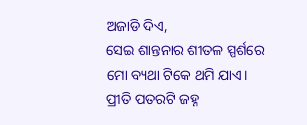ଅଜାଡି ଦିଏ,
ସେଇ ଶାନ୍ତନାର ଶୀତଳ ସ୍ପର୍ଶରେ
ମୋ ବ୍ୟଥା ଟିକେ ଥମି ଯାଏ।
ପ୍ରୀତି ପତରଟି ଜହ୍ନ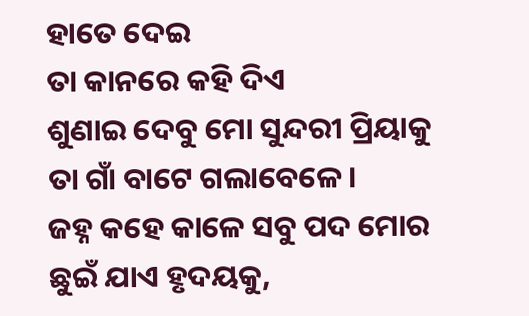ହାତେ ଦେଇ
ତା କାନରେ କହି ଦିଏ
ଶୁଣାଇ ଦେବୁ ମୋ ସୁନ୍ଦରୀ ପ୍ରିୟାକୁ
ତା ଗାଁ ବାଟେ ଗଲାବେଳେ।
ଜହ୍ନ କହେ କାଳେ ସବୁ ପଦ ମୋର
ଛୁଇଁ ଯାଏ ହୃଦୟକୁ,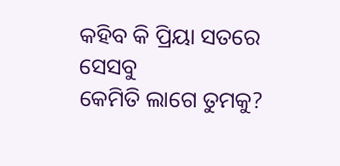କହିବ କି ପ୍ରିୟା ସତରେ ସେସବୁ
କେମିତି ଲାଗେ ତୁମକୁ?